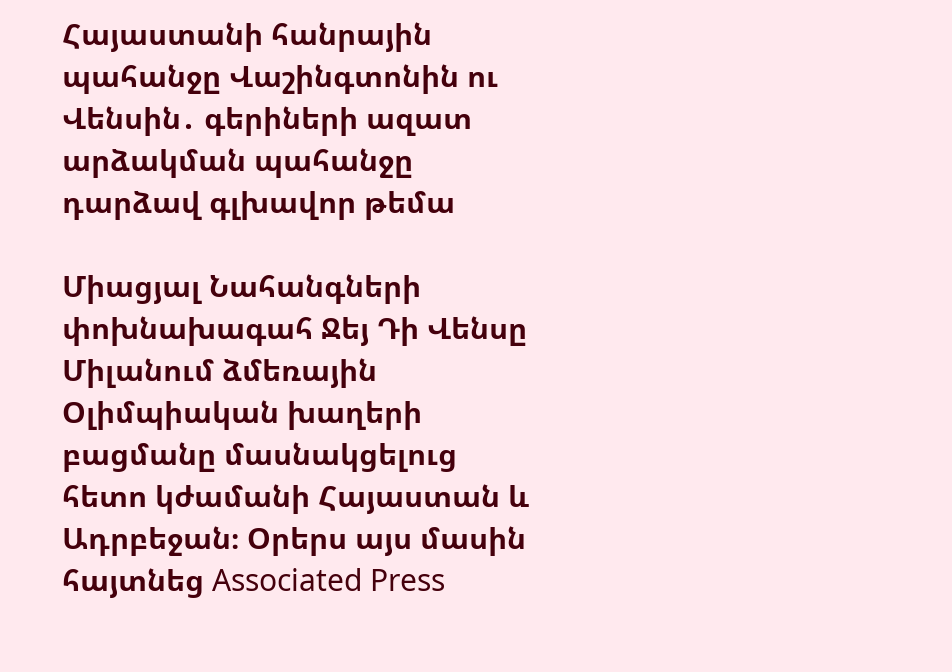Հայաստանի հանրային պահանջը Վաշինգտոնին ու Վենսին․ գերիների ազատ արձակման պահանջը դարձավ գլխավոր թեմա

Միացյալ Նահանգների փոխնախագահ Ջեյ Դի Վենսը Միլանում ձմեռային Օլիմպիական խաղերի բացմանը մասնակցելուց հետո կժամանի Հայաստան և Ադրբեջան։ Օրերս այս մասին հայտնեց Associated Press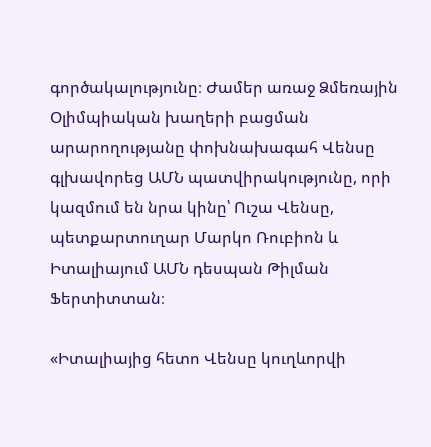գործակալությունը։ Ժամեր առաջ Ձմեռային Օլիմպիական խաղերի բացման արարողությանը փոխնախագահ Վենսը գլխավորեց ԱՄՆ պատվիրակությունը, որի կազմում են նրա կինը՝ Ուշա Վենսը, պետքարտուղար Մարկո Ռուբիոն և Իտալիայում ԱՄՆ դեսպան Թիլման Ֆերտիտտան։

«Իտալիայից հետո Վենսը կուղևորվի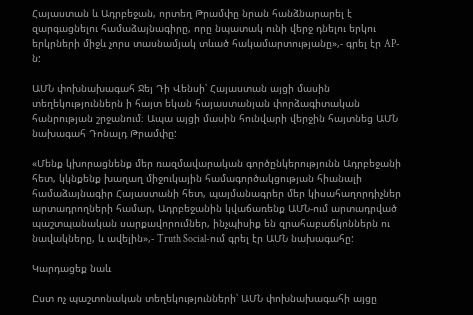Հայաստան և Ադրբեջան, որտեղ Թրամփը նրան հանձնարարել է զարգացնելու համաձայնագիրը, որը նպատակ ունի վերջ դնելու երկու երկրների միջև չորս տասնամյակ տևած հակամարտությանը»,- գրել էր AP-ն:

ԱՄՆ փոխնախագահ Ջեյ Դի Վենսի՝ Հայաստան այցի մասին տեղեկություններն ի հայտ եկան հայաստանյան փորձագիտական հանրության շրջանում։ Ապա այցի մասին հունվարի վերջին հայտնեց ԱՄՆ նախագահ Դոնալդ Թրամփը:

«Մենք կխորացնենք մեր ռազմավարական գործընկերությունն Ադրբեջանի հետ, կկնքենք խաղաղ միջուկային համագործակցության հիանալի համաձայնագիր Հայաստանի հետ, պայմանագրեր մեր կիսահաղորդիչներ արտադրողների համար, Ադրբեջանին կվաճառենք ԱՄՆ-ում արտադրված պաշտպանական սարքավորումներ, ինչպիսիք են զրահաբաճկոններն ու նավակները, և ավելին»,- Truth Social-ում գրել էր ԱՄՆ նախագահը:

Կարդացեք նաև

Ըստ ոչ պաշտոնական տեղեկությունների՝ ԱՄՆ փոխնախագահի այցը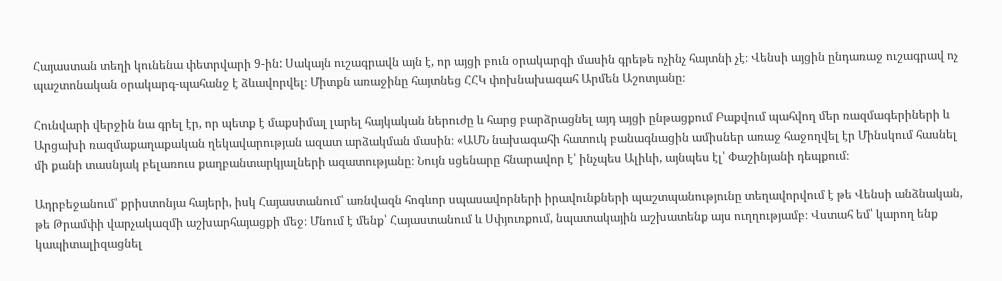Հայաստան տեղի կունենա փետրվարի 9-ին: Սակայն ուշագրավն այն է, որ այցի բուն օրակարգի մասին գրեթե ոչինչ հայտնի չէ։ Վենսի այցին ընդառաջ ուշագրավ ոչ պաշտոնական օրակարգ-պահանջ է ձևավորվել։ Միտքն առաջինը հայտնեց ՀՀԿ փոխնախագահ Արմեն Աշոտյանը։

Հունվարի վերջին նա գրել էր, որ պետք է մաքսիմալ լարել հայկական ներուժը և հարց բարձրացնել այդ այցի ընթացքում Բաքվում պահվող մեր ռազմագերիների և Արցախի ռազմաքաղաքական ղեկավարության ազատ արձակման մասին։ «ԱՄՆ նախագահի հատուկ բանագնացին ամիսներ առաջ հաջողվել էր Մինսկում հասնել մի քանի տասնյակ բելառուս քաղբանտարկյալների ազատությանը։ Նույն սցենարը հնարավոր է՝ ինչպես Ալիևի, այնպես էլ՝ Փաշինյանի դեպքում։

Ադրբեջանում՝ քրիստոնյա հայերի, իսկ Հայաստանում՝ առնվազն հոգևոր սպասավորների իրավունքների պաշտպանությունը տեղավորվում է թե Վենսի անձնական, թե Թրամփի վարչակազմի աշխարհայացքի մեջ։ Մնում է մենք՝ Հայաստանում և Սփյուռքում, նպատակային աշխատենք այս ուղղությամբ։ Վստահ եմ՝ կարող ենք կապիտալիզացնել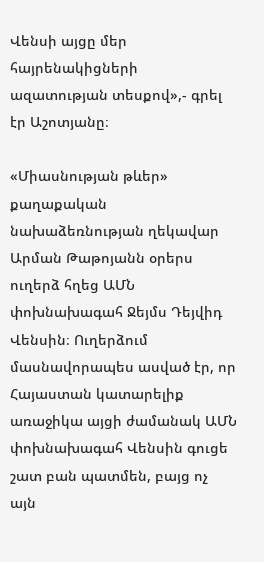Վենսի այցը մեր հայրենակիցների ազատության տեսքով»,- գրել էր Աշոտյանը։

«Միասնության թևեր» քաղաքական նախաձեռնության ղեկավար Արման Թաթոյանն օրերս ուղերձ հղեց ԱՄՆ փոխնախագահ Ջեյմս Դեյվիդ Վենսին։ Ուղերձում մասնավորապես ասված էր, որ Հայաստան կատարելիք առաջիկա այցի ժամանակ ԱՄՆ փոխնախագահ Վենսին գուցե շատ բան պատմեն, բայց ոչ այն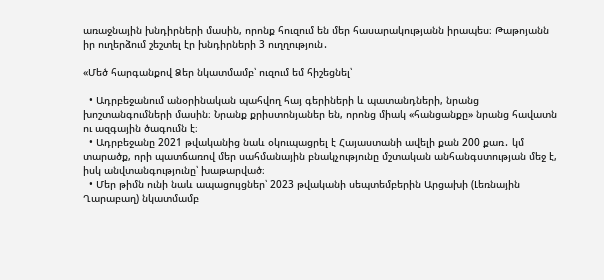առաջնային խնդիրների մասին, որոնք հուզում են մեր հասարակությանն իրապես։ Թաթոյանն իր ուղերձում շեշտել էր խնդիրների 3 ուղղություն․

«Մեծ հարգանքով Ձեր նկատմամբ՝ ուզում եմ հիշեցնել՝

  • Ադրբեջանում անօրինական պահվող հայ գերիների և պատանդների, նրանց խոշտանգումների մասին։ Նրանք քրիստոնյաներ են, որոնց միակ «հանցանքը» նրանց հավատն ու ազգային ծագումն է։
  • Ադրբեջանը 2021 թվականից նաև օկուպացրել է Հայաստանի ավելի քան 200 քառ․ կմ տարածք, որի պատճառով մեր սահմանային բնակչությունը մշտական անհանգստության մեջ է, իսկ անվտանգությունը՝ խաթարված։
  • Մեր թիմն ունի նաև ապացույցներ՝ 2023 թվականի սեպտեմբերին Արցախի (Լեռնային Ղարաբաղ) նկատմամբ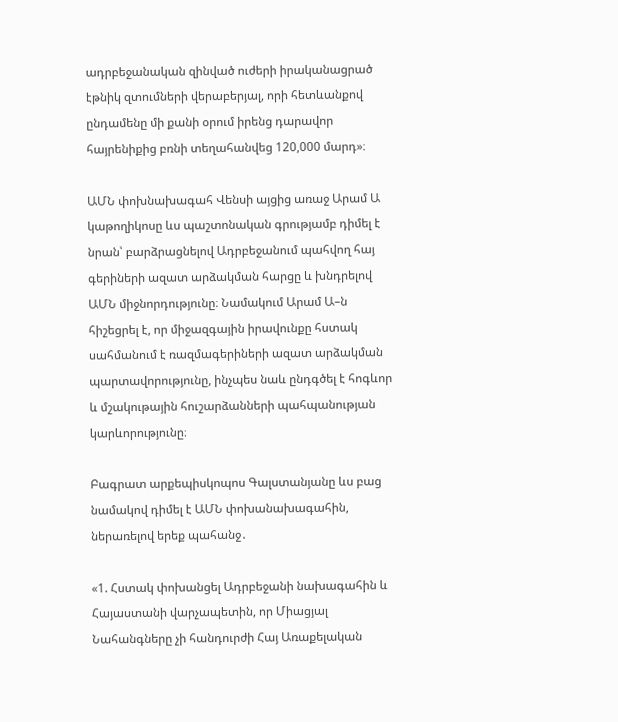ադրբեջանական զինված ուժերի իրականացրած էթնիկ զտումների վերաբերյալ, որի հետևանքով ընդամենը մի քանի օրում իրենց դարավոր հայրենիքից բռնի տեղահանվեց 120,000 մարդ»։

ԱՄՆ փոխնախագահ Վենսի այցից առաջ Արամ Ա կաթողիկոսը ևս պաշտոնական գրությամբ դիմել է նրան՝ բարձրացնելով Ադրբեջանում պահվող հայ գերիների ազատ արձակման հարցը և խնդրելով ԱՄՆ միջնորդությունը։ Նամակում Արամ Ա–ն հիշեցրել է, որ միջազգային իրավունքը հստակ սահմանում է ռազմագերիների ազատ արձակման պարտավորությունը, ինչպես նաև ընդգծել է հոգևոր և մշակութային հուշարձանների պահպանության կարևորությունը։

Բագրատ արքեպիսկոպոս Գալստանյանը ևս բաց նամակով դիմել է ԱՄՆ փոխանախագահին, ներառելով երեք պահանջ․

«1. Հստակ փոխանցել Ադրբեջանի նախագահին և Հայաստանի վարչապետին, որ Միացյալ Նահանգները չի հանդուրժի Հայ Առաքելական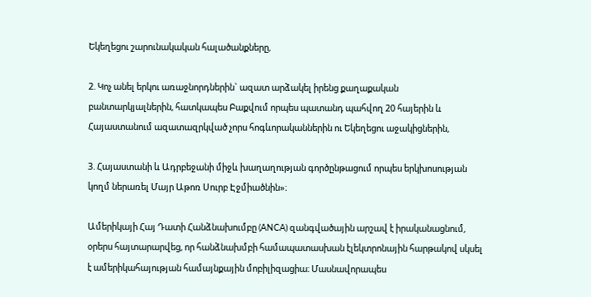Եկեղեցու շարունակական հալածանքները,

2. Կոչ անել երկու առաջնորդներին` ազատ արձակել իրենց քաղաքական բանտարկյալներին, հատկապես Բաքվում որպես պատանդ պահվող 20 հայերին և Հայաստանում ազատազրկված չորս հոգևորականներին ու Եկեղեցու աջակիցներին,

3. Հայաստանի և Ադրբեջանի միջև խաղաղության գործընթացում որպես երկխոսության կողմ ներառել Մայր Աթոռ Սուրբ Էջմիածնին»։

Ամերիկայի Հայ Դատի Հանձնախումբը (ANCA) զանգվածային արշավ է իրականացնում, օրերս հայտարարվեց, որ հանձնախմբի համապատասխան էլեկտրոնային հարթակով սկսել է ամերիկահայության համայնքային մոբիլիզացիա։ Մասնավորապես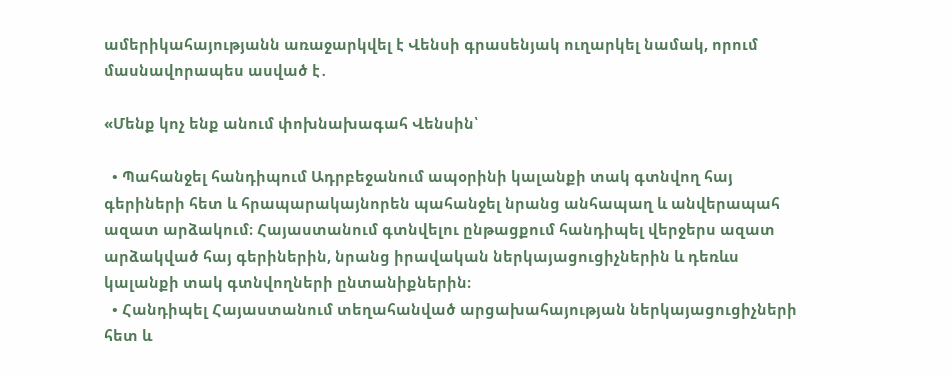ամերիկահայությանն առաջարկվել է Վենսի գրասենյակ ուղարկել նամակ, որում մասնավորապես ասված է․

«Մենք կոչ ենք անում փոխնախագահ Վենսին՝

  • Պահանջել հանդիպում Ադրբեջանում ապօրինի կալանքի տակ գտնվող հայ գերիների հետ և հրապարակայնորեն պահանջել նրանց անհապաղ և անվերապահ ազատ արձակում։ Հայաստանում գտնվելու ընթացքում հանդիպել վերջերս ազատ արձակված հայ գերիներին, նրանց իրավական ներկայացուցիչներին և դեռևս կալանքի տակ գտնվողների ընտանիքներին։
  • Հանդիպել Հայաստանում տեղահանված արցախահայության ներկայացուցիչների հետ և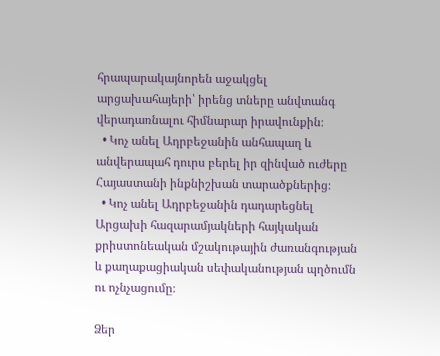հրապարակայնորեն աջակցել արցախահայերի՝ իրենց տները անվտանգ վերադառնալու հիմնարար իրավունքին։
  • Կոչ անել Ադրբեջանին անհապաղ և անվերապահ դուրս բերել իր զինված ուժերը Հայաստանի ինքնիշխան տարածքներից։
  • Կոչ անել Ադրբեջանին դադարեցնել Արցախի հազարամյակների հայկական քրիստոնեական մշակութային ժառանգության և քաղաքացիական սեփականության պղծումն ու ոչնչացումը։

Ձեր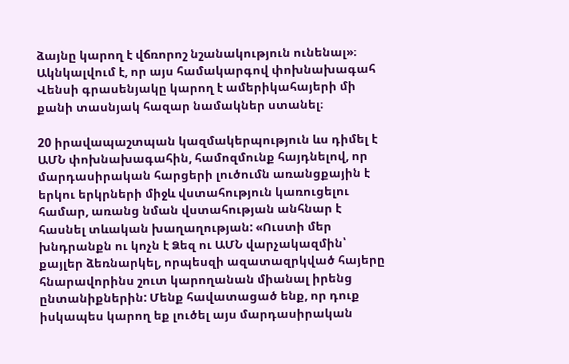ձայնը կարող է վճռորոշ նշանակություն ունենալ»։ Ակնկալվում է, որ այս համակարգով փոխնախագահ Վենսի գրասենյակը կարող է ամերիկահայերի մի քանի տասնյակ հազար նամակներ ստանել։

20 իրավապաշտպան կազմակերպություն ևս դիմել է ԱՄՆ փոխնախագահին, համոզմունք հայդնելով, որ մարդասիրական հարցերի լուծումն առանցքային է երկու երկրների միջև վստահություն կառուցելու համար, առանց նման վստահության անհնար է հասնել տևական խաղաղության: «Ուստի մեր խնդրանքն ու կոչն է Ձեզ ու ԱՄՆ վարչակազմին՝ քայլեր ձեռնարկել, որպեսզի ազատազրկված հայերը հնարավորինս շուտ կարողանան միանալ իրենց ընտանիքներին: Մենք հավատացած ենք, որ դուք իսկապես կարող եք լուծել այս մարդասիրական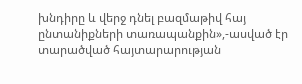խնդիրը և վերջ դնել բազմաթիվ հայ ընտանիքների տառապանքին»,-ասված էր տարածված հայտարարության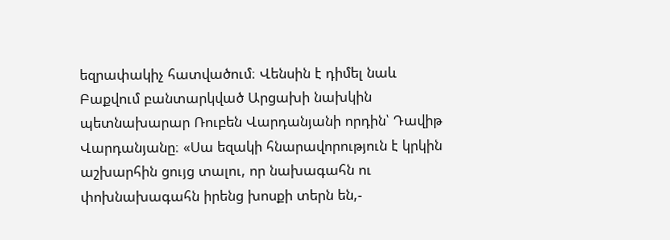եզրափակիչ հատվածում։ Վենսին է դիմել նաև Բաքվում բանտարկված Արցախի նախկին պետնախարար Ռուբեն Վարդանյանի որդին՝ Դավիթ Վարդանյանը։ «Սա եզակի հնարավորություն է կրկին աշխարհին ցույց տալու, որ նախագահն ու փոխնախագահն իրենց խոսքի տերն են,-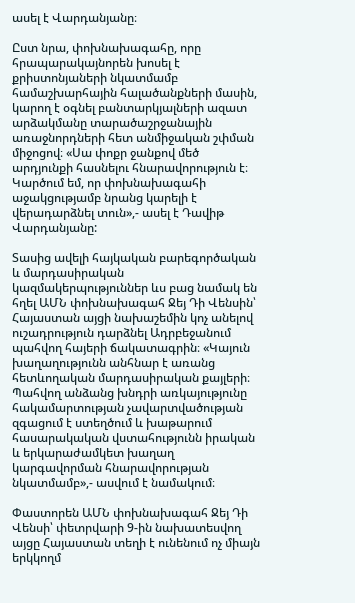ասել է Վարդանյանը։

Ըստ նրա, փոխնախագահը, որը հրապարակայնորեն խոսել է քրիստոնյաների նկատմամբ համաշխարհային հալածանքների մասին, կարող է օգնել բանտարկյալների ազատ արձակմանը տարածաշրջանային առաջնորդների հետ անմիջական շփման միջոցով։ «Սա փոքր ջանքով մեծ արդյունքի հասնելու հնարավորություն է։ Կարծում եմ, որ փոխնախագահի աջակցությամբ նրանց կարելի է վերադարձնել տուն»,- ասել է Դավիթ Վարդանյանը:

Տասից ավելի հայկական բարեգործական և մարդասիրական կազմակերպություններ ևս բաց նամակ են հղել ԱՄՆ փոխնախագահ Ջեյ Դի Վենսին՝ Հայաստան այցի նախաշեմին կոչ անելով ուշադրություն դարձնել Ադրբեջանում պահվող հայերի ճակատագրին։ «Կայուն խաղաղությունն անհնար է առանց հետևողական մարդասիրական քայլերի։ Պահվող անձանց խնդրի առկայությունը հակամարտության չավարտվածության զգացում է ստեղծում և խաթարում հասարակական վստահությունն իրական և երկարաժամկետ խաղաղ կարգավորման հնարավորության նկատմամբ»,- ասվում է նամակում։

Փաստորեն ԱՄՆ փոխնախագահ Ջեյ Դի Վենսի՝ փետրվարի 9-ին նախատեսվող այցը Հայաստան տեղի է ունենում ոչ միայն երկկողմ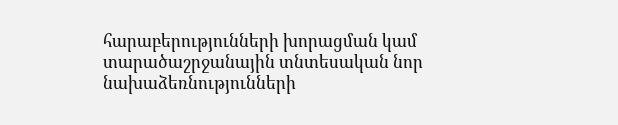հարաբերությունների խորացման կամ տարածաշրջանային տնտեսական նոր նախաձեռնությունների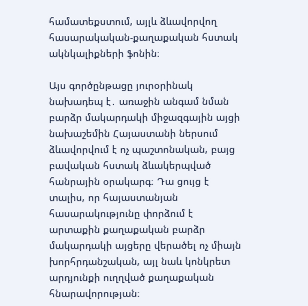համատեքստում, այլև ձևավորվող հասարակական-քաղաքական հստակ ակնկալիքների ֆոնին։

Այս գործընթացը յուրօրինակ նախադեպ է․ առաջին անգամ նման բարձր մակարդակի միջազգային այցի նախաշեմին Հայաստանի ներսում ձևավորվում է ոչ պաշտոնական, բայց բավական հստակ ձևակերպված հանրային օրակարգ։ Դա ցույց է տալիս, որ հայաստանյան հասարակությունը փորձում է արտաքին քաղաքական բարձր մակարդակի այցերը վերածել ոչ միայն խորհրդանշական, այլ նաև կոնկրետ արդյունքի ուղղված քաղաքական հնարավորության։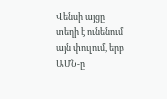Վենսի այցը տեղի է ունենում այն փուլում, երբ ԱՄՆ-ը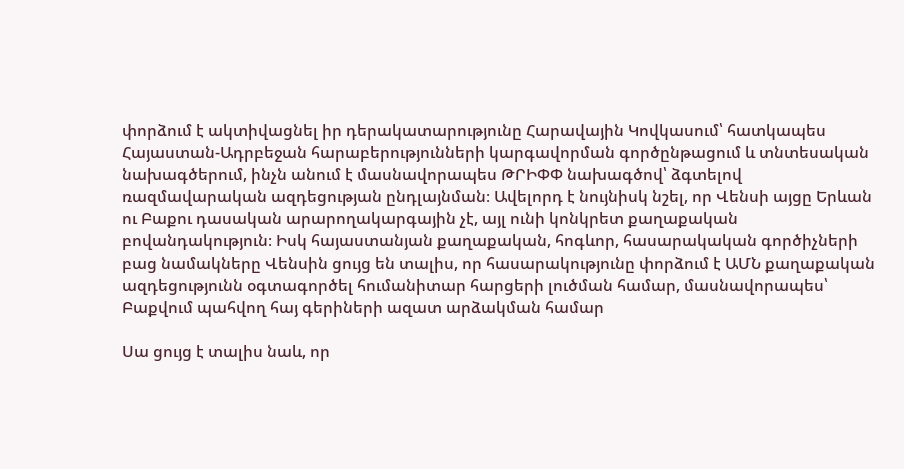փորձում է ակտիվացնել իր դերակատարությունը Հարավային Կովկասում՝ հատկապես Հայաստան-Ադրբեջան հարաբերությունների կարգավորման գործընթացում և տնտեսական նախագծերում, ինչն անում է մասնավորապես ԹՐԻՓՓ նախագծով՝ ձգտելով ռազմավարական ազդեցության ընդլայնման։ Ավելորդ է նույնիսկ նշել, որ Վենսի այցը Երևան ու Բաքու դասական արարողակարգային չէ, այլ ունի կոնկրետ քաղաքական բովանդակություն։ Իսկ հայաստանյան քաղաքական, հոգևոր, հասարակական գործիչների բաց նամակները Վենսին ցույց են տալիս, որ հասարակությունը փորձում է ԱՄՆ քաղաքական ազդեցությունն օգտագործել հումանիտար հարցերի լուծման համար, մասնավորապես՝ Բաքվում պահվող հայ գերիների ազատ արձակման համար

Սա ցույց է տալիս նաև, որ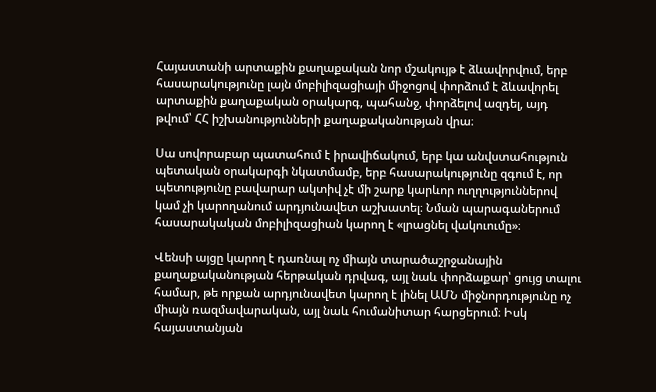Հայաստանի արտաքին քաղաքական նոր մշակույթ է ձևավորվում, երբ հասարակությունը լայն մոբիլիզացիայի միջոցով փորձում է ձևավորել արտաքին քաղաքական օրակարգ, պահանջ, փորձելով ազդել, այդ թվում՝ ՀՀ իշխանությունների քաղաքականության վրա։

Սա սովորաբար պատահում է իրավիճակում, երբ կա անվստահություն պետական օրակարգի նկատմամբ, երբ հասարակությունը զգում է, որ պետությունը բավարար ակտիվ չէ մի շարք կարևոր ուղղություններով կամ չի կարողանում արդյունավետ աշխատել։ Նման պարագաներում հասարակական մոբիլիզացիան կարող է «լրացնել վակուումը»։

Վենսի այցը կարող է դառնալ ոչ միայն տարածաշրջանային քաղաքականության հերթական դրվագ, այլ նաև փորձաքար՝ ցույց տալու համար, թե որքան արդյունավետ կարող է լինել ԱՄՆ միջնորդությունը ոչ միայն ռազմավարական, այլ նաև հումանիտար հարցերում։ Իսկ հայաստանյան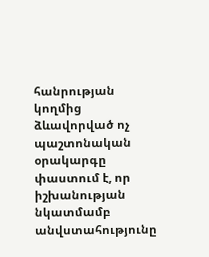հանրության կողմից ձևավորված ոչ պաշտոնական օրակարգը փաստում է, որ իշխանության նկատմամբ անվստահությունը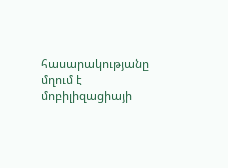հասարակությանը մղում է մոբիլիզացիայի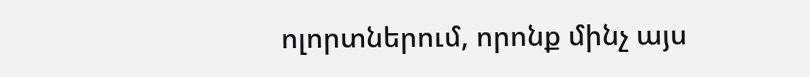ոլորտներում, որոնք մինչ այս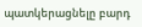պատկերացնելը բարդ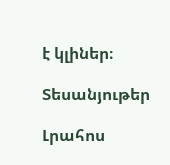է կլիներ։

Տեսանյութեր

Լրահոս